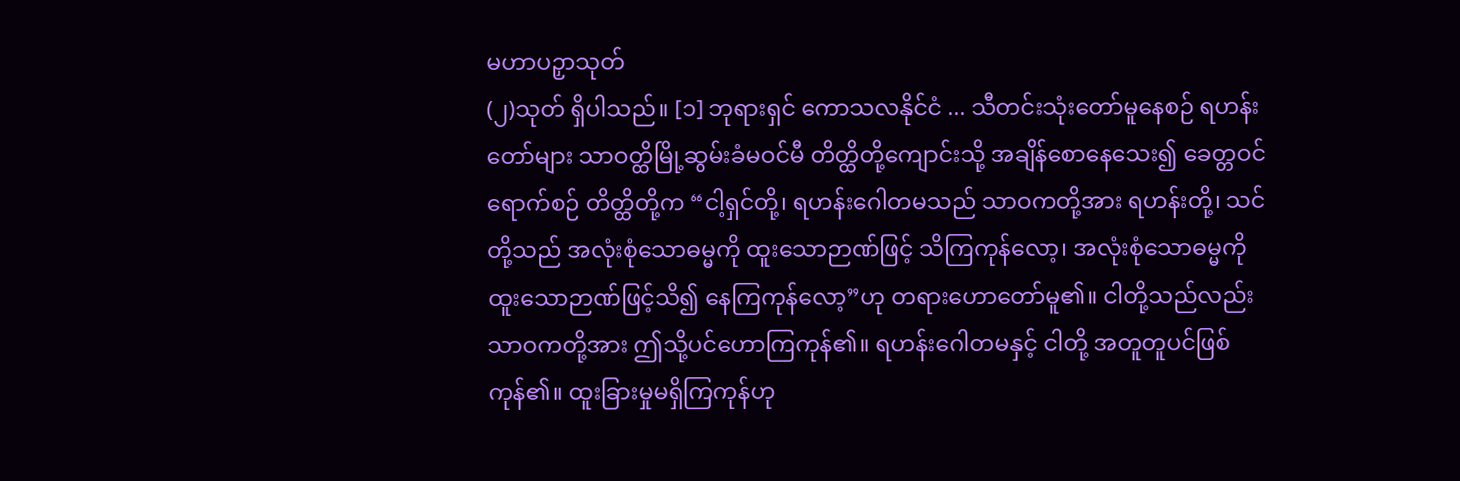မဟာပဉှာသုတ်
(၂)သုတ် ရှိပါသည်။ [၁] ဘုရားရှင် ကောသလနိုင်ငံ ... သီတင်းသုံးတော်မူနေစဉ် ရဟန်းတော်များ သာဝတ္ထိမြို့ဆွမ်းခံမဝင်မီ တိတ္ထိတို့ကျောင်းသို့ အချိန်စောနေသေး၍ ခေတ္တဝင် ရောက်စဉ် တိတ္ထိတို့က “ငါ့ရှင်တို့၊ ရဟန်းဂေါတမသည် သာဝကတို့အား ရဟန်းတို့၊ သင်တို့သည် အလုံးစုံသောဓမ္မကို ထူးသောဉာဏ်ဖြင့် သိကြကုန်လော့၊ အလုံးစုံသောဓမ္မကို ထူးသောဉာဏ်ဖြင့်သိ၍ နေကြကုန်လော့”ဟု တရားဟောတော်မူ၏။ ငါတို့သည်လည်း သာဝကတို့အား ဤသို့ပင်ဟောကြကုန်၏။ ရဟန်းဂေါတမနှင့် ငါတို့ အတူတူပင်ဖြစ်ကုန်၏။ ထူးခြားမှုမရှိကြကုန်ဟု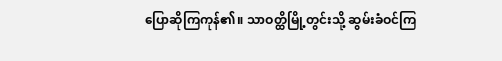ပြောဆိုကြကုန်၏။ သာဝတ္ထိမြို့တွင်းသို့ ဆွမ်းခံဝင်ကြ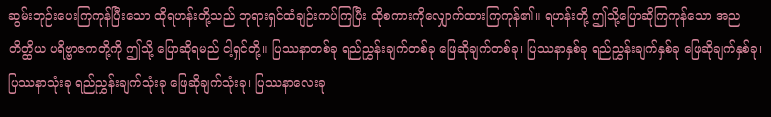ဆွမ်းဘုဉ်းပေးကြကုန်ပြီးသော ထိုရဟန်းတို့သည် ဘုရားရှင်ထံချဉ်းကပ်ကြပြီး ထိုစကားကိုလျှောက်ထားကြကုန်၏။ ရဟန်းတို့ ဤသို့ပြောဆိုကြကုန်သော အညတိတ္ထိယ ပရိဗ္ဗာဇကတို့ကို ဤသို့ ပြောဆိုရမည် ငါ့ရှင်တို့။ ပြဿနာတစ်ခု ရည်ညွှန်းချက်တစ်ခု ဖြေဆိုချက်တစ်ခု၊ ပြဿနာနှစ်ခု ရည်ညွှန်းချက်နှစ်ခု ဖြေဆိုချက်နှစ်ခု၊ ပြဿနာသုံးခု ရည်ညွှန်းချက်သုံးခု ဖြေဆိုချက်သုံးခု၊ ပြဿနာလေးခု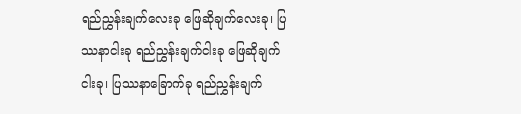ရည်ညွှန်းချက်လေးခု ဖြေဆိုချက်လေးခု၊ ပြဿနာငါးခု ရည်ညွှန်းချက်ငါးခု ဖြေဆိုချက်ငါးခု၊ ပြဿနာခြောက်ခု ရည်ညွှန်းချက်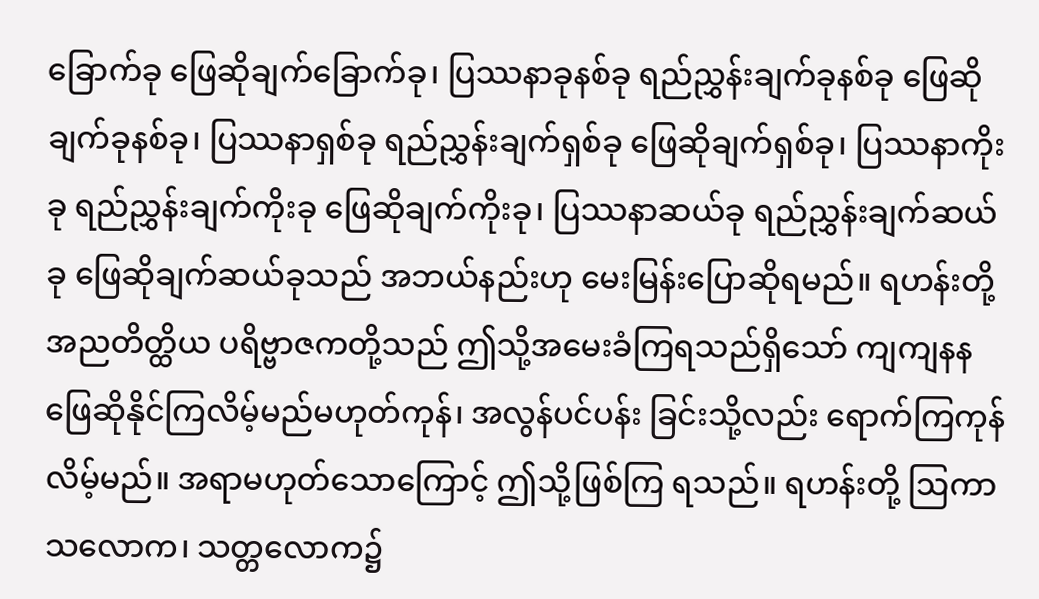ခြောက်ခု ဖြေဆိုချက်ခြောက်ခု၊ ပြဿနာခုနစ်ခု ရည်ညွှန်းချက်ခုနစ်ခု ဖြေဆိုချက်ခုနစ်ခု၊ ပြဿနာရှစ်ခု ရည်ညွှန်းချက်ရှစ်ခု ဖြေဆိုချက်ရှစ်ခု၊ ပြဿနာကိုးခု ရည်ညွှန်းချက်ကိုးခု ဖြေဆိုချက်ကိုးခု၊ ပြဿနာဆယ်ခု ရည်ညွှန်းချက်ဆယ်ခု ဖြေဆိုချက်ဆယ်ခုသည် အဘယ်နည်းဟု မေးမြန်းပြောဆိုရမည်။ ရဟန်းတို့ အညတိတ္ထိယ ပရိဗ္ဗာဇကတို့သည် ဤသို့အမေးခံကြရသည်ရှိသော် ကျကျနနဖြေဆိုနိုင်ကြလိမ့်မည်မဟုတ်ကုန်၊ အလွန်ပင်ပန်း ခြင်းသို့လည်း ရောက်ကြကုန်လိမ့်မည်။ အရာမဟုတ်သောကြောင့် ဤသို့ဖြစ်ကြ ရသည်။ ရဟန်းတို့ ဩကာသလောက၊ သတ္တလောက၌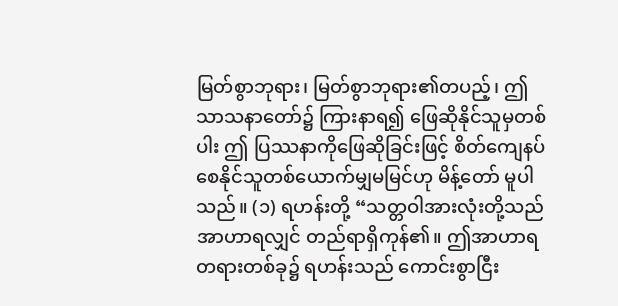မြတ်စွာဘုရား၊ မြတ်စွာဘုရား၏တပည့်၊ ဤသာသနာတော်၌ ကြားနာရ၍ ဖြေဆိုနိုင်သူမှတစ်ပါး ဤ ပြဿနာကိုဖြေဆိုခြင်းဖြင့် စိတ်ကျေနပ်စေနိုင်သူတစ်ယောက်မျှမမြင်ဟု မိန့်တော် မူပါသည်။ (၁) ရဟန်းတို့ “သတ္တဝါအားလုံးတို့သည် အာဟာရလျှင် တည်ရာရှိကုန်၏။ ဤအာဟာရတရားတစ်ခု၌ ရဟန်းသည် ကောင်းစွာငြီး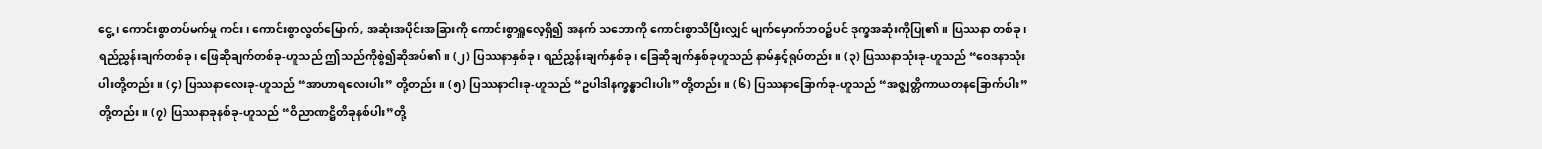ငွေ့၊ ကောင်းစွာတပ်မက်မှု ကင်း၊ ကောင်းစွာလွတ်မြောက်, အဆုံးအပိုင်းအခြားကို ကောင်းစွာရှူလေ့ရှိ၍ အနက် သဘောကို ကောင်းစွာသိပြီးလျှင် မျက်မှောက်ဘဝ၌ပင် ဒုက္ခအဆုံးကိုပြု၏။ ပြဿနာ တစ်ခု၊ ရည်ညွှန်းချက်တစ်ခု၊ ဖြေဆိုချက်တစ်ခု-ဟူသည် ဤသည်ကိုစွဲ၍ဆိုအပ်၏။ (၂) ပြဿနာနှစ်ခု၊ ရည်ညွှန်းချက်နှစ်ခု၊ ခြေဆိုချက်နှစ်ခုဟူသည် နာမ်နှင့်ရုပ်တည်း။ (၃) ပြဿနာသုံးခု-ဟူသည် “ဝေဒနာသုံးပါးတို့တည်း။ (၄) ပြဿနာလေးခု-ဟူသည် “အာဟာရလေးပါး” တို့တည်း။ (၅) ပြဿနာငါးခု-ဟူသည် “ဥပါဒါနက္ခန္ဓာငါးပါး”တို့တည်း။ (၆) ပြဿနာခြောက်ခု-ဟူသည် “အဇ္ဈတ္တိကာယတနခြောက်ပါး”တို့တည်း။ (၇) ပြဿနာခုနစ်ခု-ဟူသည် “ဝိညာဏဋ္ဌိတိခုနစ်ပါး”တို့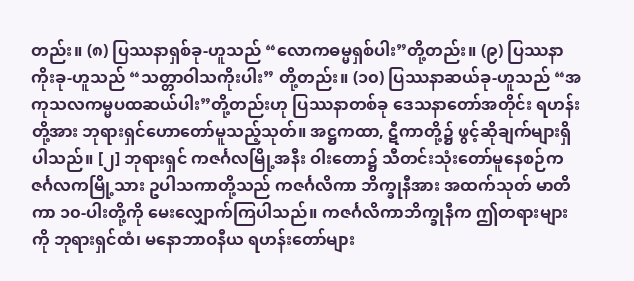တည်း။ (၈) ပြဿနာရှစ်ခု-ဟူသည် “လောကဓမ္မရှစ်ပါး”တို့တည်း။ (၉) ပြဿနာကိုးခု-ဟူသည် “သတ္တာဝါသကိုးပါး” တို့တည်း။ (၁၀) ပြဿနာဆယ်ခု-ဟူသည် “အကုသလကမ္မပထဆယ်ပါး”တို့တည်းဟု ပြဿနာတစ်ခု ဒေသနာတော်အတိုင်း ရဟန်းတို့အား ဘုရားရှင်ဟောတော်မူသည့်သုတ်။ အဋ္ဌကထာ, ဋီကာတို့၌ ဖွင့်ဆိုချက်များရှိပါသည်။ [၂] ဘုရားရှင် ကဇင်္ဂလမြို့အနီး ဝါးတော၌ သီတင်းသုံးတော်မူနေစဉ်ကဇင်္ဂလကမြို့သား ဥပါသကာတို့သည် ကဇင်္ဂလိကာ ဘိက္ခုနီအား အထက်သုတ် မာတိကာ ၁၀-ပါးတို့ကို မေးလျှောက်ကြပါသည်။ ကဇင်္ဂလိကာဘိက္ခုနီက ဤတရားများကို ဘုရားရှင်ထံ၊ မနောဘာဝနီယ ရဟန်းတော်များ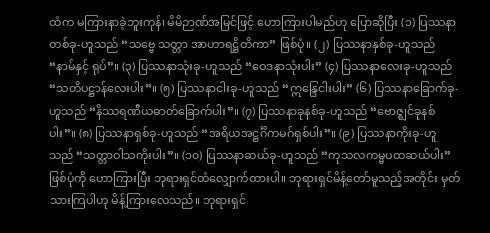ထံက မကြားနာခဲ့ဘူးကုန်၊ မိမိဉာဏ်အမြင်ဖြင့် ဟောကြားပါမည်ဟု ပြောဆိုပြီး (၁) ပြဿနာတစ်ခု-ဟူသည် “သဗ္ဗေ သတ္တာ အာဟာရဋ္ဌိတိကာ” ဖြစ်ပုံ။ (၂) ပြဿနာနှစ်ခု-ဟူသည် “နာမ်နှင့် ရုပ်”။ (၃) ပြဿနာသုံးခု-ဟူသည် “ဝေဒနာသုံးပါး” (၄) ပြဿနာလေးခု-ဟူသည် “သတိပဋ္ဌာန်လေးပါး”။ (၅) ပြဿနာငါးခု-ဟူသည် “ဣန္ဒြေငါးပါး” (၆) ပြဿနာခြောက်ခု-ဟူသည် “နိဿရဏီယဓာတ်ခြောက်ပါး”။ (၇) ပြဿနာခုနစ်ခု-ဟူသည် “ဗောဇ္ဈင်ခုနစ်ပါး”။ (၈) ပြဿနာရှစ်ခု-ဟူသည် “အရိယအဋ္ဌင်္ဂိကမဂ်ရှစ်ပါး”။ (၉) ပြဿနာကိုးခု-ဟူသည် “သတ္တာဝါသကိုးပါး”။ (၁၀) ပြဿနာဆယ်ခု-ဟူသည် “ကုသလကမ္မပထဆယ်ပါး” ဖြစ်ပုံကို ဟောကြားပြီး ဘုရားရှင်ထံလျှောက်ထားပါ။ ဘုရားရှင်မိန့်တော်မူသည့်အတိုင်း မှတ်သားကြပါဟု မိန့်ကြားလေသည်။ ဘုရားရှင်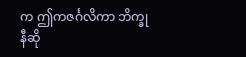က ဤကဇင်္ဂလိကာ ဘိက္ခုနီဆို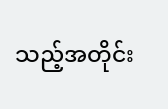သည့်အတိုင်း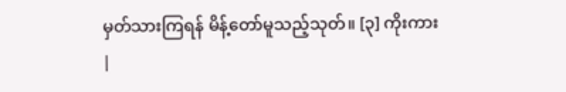မှတ်သားကြရန် မိန့်တော်မူသည့်သုတ်။ [၃] ကိုးကား
|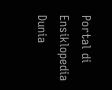Portal di Ensiklopedia Dunia